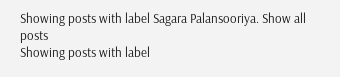Showing posts with label Sagara Palansooriya. Show all posts
Showing posts with label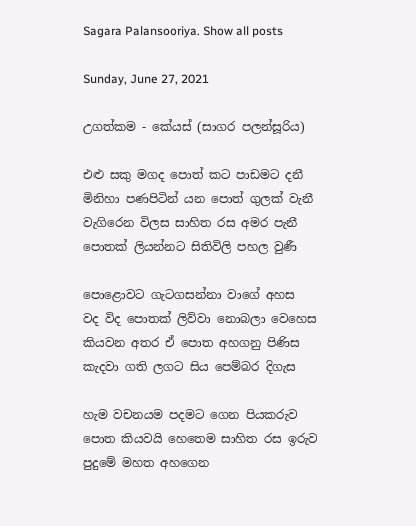Sagara Palansooriya. Show all posts

Sunday, June 27, 2021

උගත්කම - කේයස් (සාගර පලන්සූරිය)

එළු සකු මගද පොත් කට පාඩමට දනී
මිනිහා පණපිටින් යන පොත් ගුලක් වැනී
වැගිරෙන විලස සාහිත රස අමර පැනී
පොතක් ලියන්නට සිතිවිලි පහල වුණී

පොළොවට ගැටගසන්නා වාගේ අහස
වද විද පොතක් ලිව්වා නොබලා වෙහෙස
කියවන අතර ඒ පොත අහගනු පිණිස
කැදවා ගති ලගට සිය පෙම්බර දිගැස

හැම වචනයම පදමට ගෙන පියකරුව
පොත කියවයි හෙතෙම සාහිත රස ඉරුව
පුදුමේ මහත අහගෙන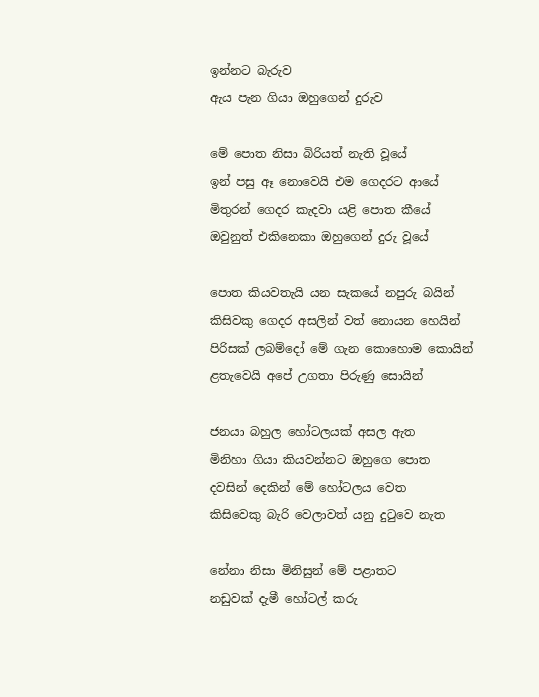ඉන්නට බැරුව
ඇය පැන ගියා ඔහුගෙන් දුරුව

මේ පොත නිසා බිරියත් නැති වූයේ
ඉන් පසු ඈ නොවෙයි එම ගෙදරට ආයේ
මිතුරන් ගෙදර කැදවා යළි පොත කීයේ
ඔවුනුත් එකිනෙකා ඔහුගෙන් දුරු වූයේ

පොත කියවතැයි යන සැකයේ නපුරු බයින්
කිසිවකු ගෙදර අසලින් වත් නොයන හෙයින්
පිරිසක් ලබම්දෝ මේ ගැන කොහොම කොයින්
ළතැවෙයි අපේ උගතා පිරුණු සොයින්

ජනයා බහුල හෝටලයක් අසල ඇත
මිනිහා ගියා කියවන්නට ඔහුගෙ පොත
දවසින් දෙකින් මේ හෝටලය වෙත
කිසිවෙකු බැරි වෙලාවත් යනු දුටුවෙ නැත

නේනා නිසා මිනිසුන් මේ පළාතට
නඩුවක් දැමී හෝටල් කරු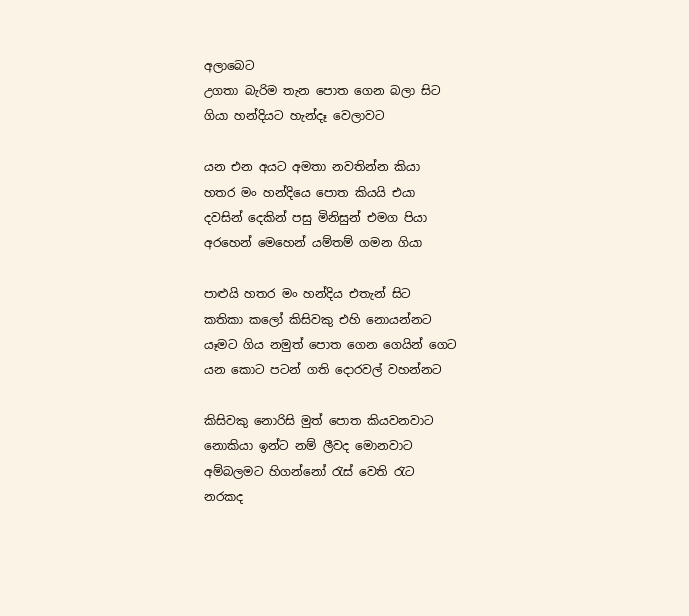අලාබෙට
උගතා බැරිම තැන පොත ගෙන බලා සිට
ගියා හන්දියට හැන්දෑ වෙලාවට

යන එන අයට අමතා නවතින්න කියා
හතර මං හන්දියෙ පොත කියයි එයා
දවසින් දෙකින් පසු මිනිසුන් එමග පියා
අරහෙන් මෙහෙන් යම්තම් ගමන ගියා

පාළුයි හතර මං හන්දිය එතැන් සිට
කතිකා කලෝ කිසිවකු එහි නොයන්නට
යෑමට ගිය නමුත් පොත ගෙන ගෙයින් ගෙට
යන කොට පටන් ගති දොරවල් වහන්නට

කිසිවකු නොරිසි මුත් පොත කියවනවාට
නොකියා ඉන්ට නම් ලීවද මොනවාට
අම්බලමට හිගන්නෝ රැස් වෙති රැට
නරකද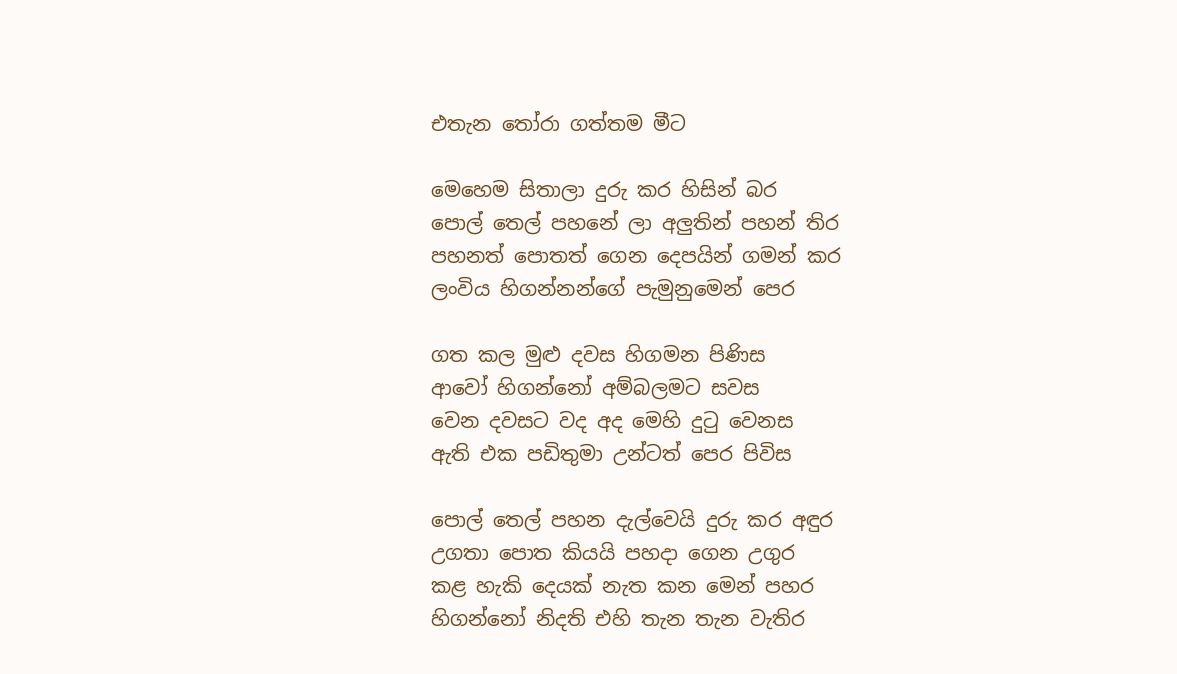එතැන තෝරා ගත්තම මීට

මෙහෙම සිතාලා දුරු කර හිසින් බර
පොල් තෙල් පහනේ ලා අලුතින් පහන් තිර
පහනත් පොතත් ගෙන දෙපයින් ගමන් කර
ලංවිය හිගන්නන්ගේ පැමුනුමෙන් පෙර

ගත කල මුළු දවස හිගමන පිණිස
ආවෝ හිගන්නෝ අම්බලමට සවස
වෙන දවසට වද අද මෙහි දුටු වෙනස
ඇති එක පඩිතුමා උන්ටත් පෙර පිවිස

පොල් තෙල් පහන දැල්වෙයි දුරු කර අඳුර
උගතා පොත කියයි පහදා ගෙන උගුර
කළ හැකි දෙයක් නැත කන මෙන් පහර
හිගන්නෝ නිදති එහි තැන තැන වැතිර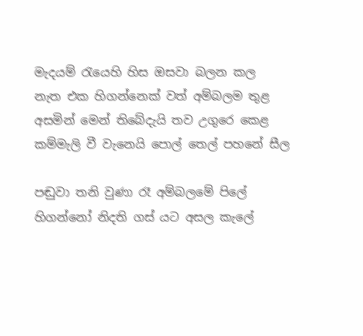මැදයම් රැයෙහි හිස ඔසවා බලන කල
නැත එක හිගන්නෙක් වත් අම්බලම තුළ
අසමින් මෙන් තිබේදැයි තව උගුරෙ කෙළ
කම්මැලි වී වැනෙයි පොල් තෙල් පහනේ සීල

පඬුවා තනි වුණා රෑ අම්බලමේ පිලේ
හිගන්නෝ නිදති ගස් යට අසල කැලේ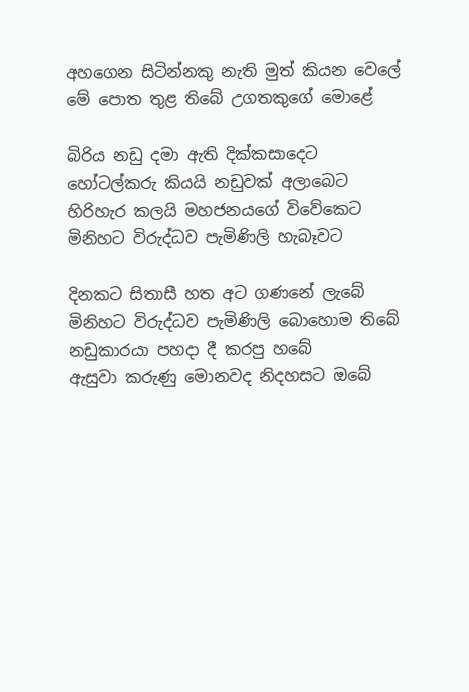අහගෙන සිටින්නකු නැති මුත් කියන වෙලේ
මේ පොත තුළ තිබේ උගතකුගේ මොළේ

බිරිය නඩු දමා ඇති දික්කසාදෙට
හෝටල්කරු කියයි නඩුවක් අලාබෙට
හිරිහැර කලයි මහජනයගේ විවේකෙට
මිනිහට විරුද්ධව පැමිණිලි හැබෑවට

දිනකට සිතාසී හත අට ගණනේ ලැබේ
මිනිහට විරුද්ධව පැමිණිලි බොහොම තිබේ
නඩුකාරයා පහදා දී කරපු හබේ
ඇසුවා කරුණු මොනවද නිදහසට ඔබේ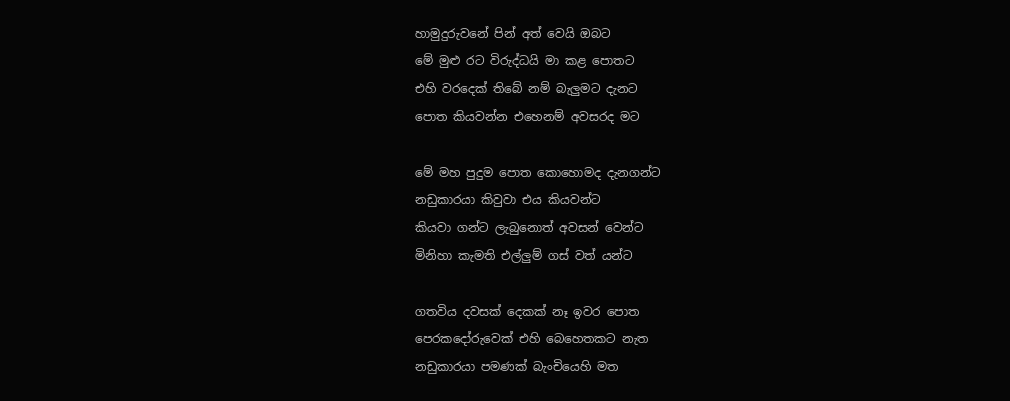හාමුදුරුවනේ පින් අත් වෙයි ඔබට
මේ මුළු රට විරුද්ධයි මා කළ පොතට
එහි වරදෙක් තිබේ නම් බැලුමට දැනට
පොත කියවන්න එහෙනම් අවසරද මට

මේ මහ පුදුම පොත කොහොමද දැනගන්ට
නඩුකාරයා කිවුවා එය කියවන්ට
කියවා ගන්ට ලැබුනොත් අවසන් වෙන්ට
මිනිහා කැමති එල්ලුම් ගස් වත් යන්ට

ගතවිය දවසක් දෙකක් නෑ ඉවර පොත
පෙරකදෝරුවෙක් එහි බෙහෙතකට නැත
නඩුකාරයා පමණක් බැංචියෙහි මත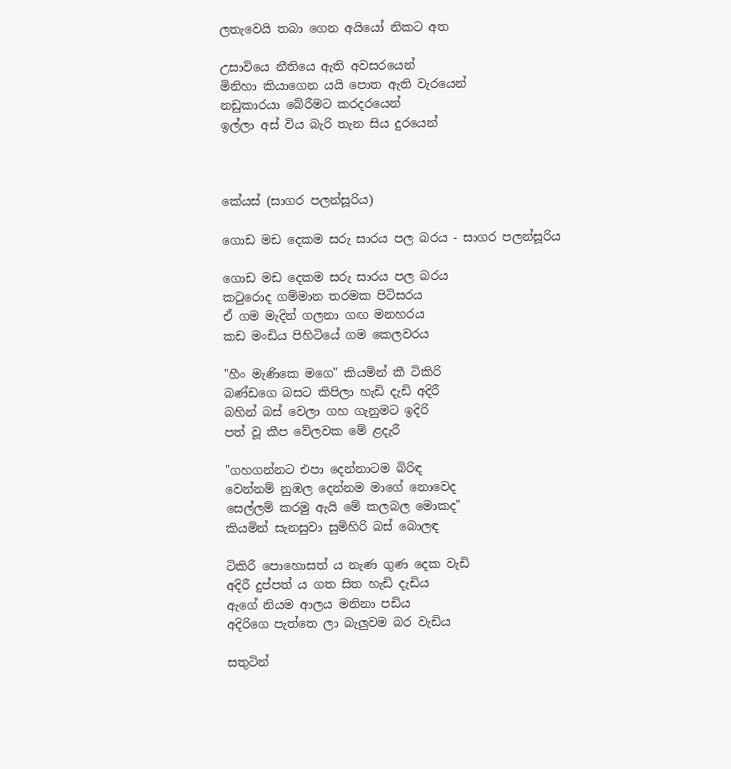ලතැවෙයි තබා ගෙන අයියෝ නිකට අත

උසාවියෙ නීතියෙ ඇති අවසරයෙන්
මිනිහා කියාගෙන යයි පොත ඇති වැරයෙන්
නඩුකාරයා බේරීමට කරදරයෙන්
ඉල්ලා අස් විය බැරි තැන සිය දුරයෙන්



කේයස් (සාගර පලන්සූරිය)

ගොඩ මඩ දෙකම සරු සාරය පල බරය - සාගර පලන්සූරිය

ගොඩ මඩ දෙකම සරු සාරය පල බරය
කටුරොද ගම්මාන තරමක පිටිසරය
ඒ ගම මැදින් ගලනා ගඟ මනහරය
කඩ මංඩිය පිහිටියේ ගම කෙලවරය

"හීං මැණිකෙ මගෙ" කියමින් කී ටිකිරි
බණ්ඩගෙ බසට කිපිලා හැඩි දැඩි අදිරී
බහින් බස් වෙලා ගහ ගැනුමට ඉදිරි
පත් වූ කීප වේලවක මේ ළදැරී

"ගහගන්නට එපා දෙන්නාටම බිරිඳ
වෙන්නම් නුඹල දෙන්නම මාගේ නොවෙද
සෙල්ලම් කරමු ඇයි මේ කලබල මොකද"
කියමින් සැනසුවා සුමිහිරි බස් බොලඳ

ටිකිරී පොහොසත් ය නැණ ගුණ දෙක වැඩි
අදිරී දුප්පත් ය ගත සිත හැඩි දැඩිය
ඇගේ නියම ආලය මනිනා පඩිය
අදිරිගෙ පැත්තෙ ලා බැලුවම බර වැඩිය

සතුටින්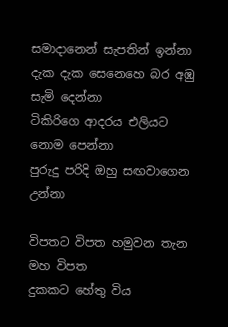සමාදානෙන් සැපතින් ඉන්නා
දැක දැක සෙනෙහෙ බර අඹු සැමි දෙන්නා
ටිකිරිගෙ ආදරය එලියට නොම පෙන්නා
පුරුදු පරිදි ඔහු සඟවාගෙන උන්නා

විපතට විපත හමුවන තැන මහ විපත
දුකකට හේතු විය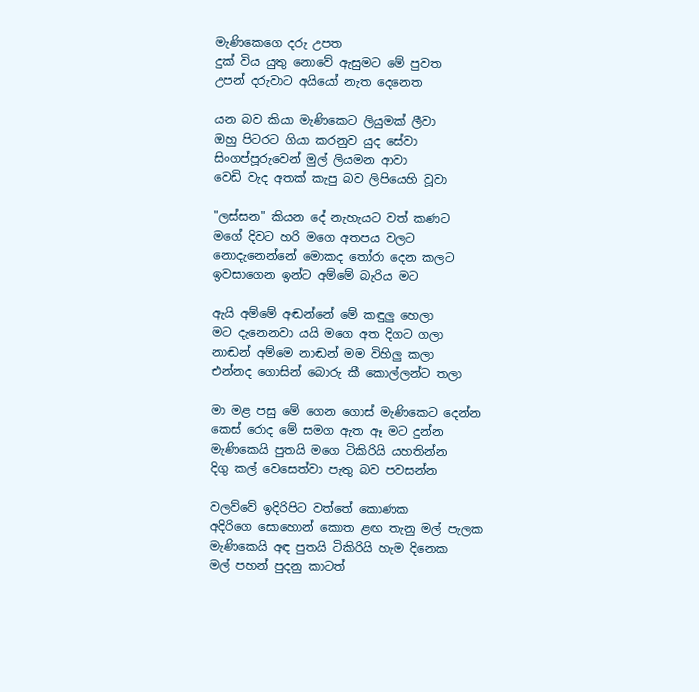මැණිකෙගෙ දරු උපත
දුක් විය යුතු නොවේ ඇසුමට මේ පුවත
උපන් දරුවාට අයියෝ නැත දෙනෙත

යන බව කියා මැණිකෙට ලියුමක් ලීවා
ඔහු පිටරට ගියා කරනුව යුද සේවා
සිංගප්පූරුවෙන් මුල් ලියමන ආවා
වෙඩි වැද අතක් කැපු බව ලිපියෙහි වූවා

"ලස්සන" කියන දේ නැහැයට වත් කණට
මගේ දිවට හරි මගෙ අතපය වලට
නොදැනෙන්නේ මොකද තෝරා දෙන කලට
ඉවසාගෙන ඉන්ට අම්මේ බැරිය මට

ඇයි අම්මේ අඬන්නේ මේ කඳුලු හෙලා
මට දැනෙනවා යයි මගෙ අත දිගට ගලා
නාඬන් අම්මෙ නාඬන් මම විහිලු කලා
එන්නද ගොසින් බොරු කී කොල්ලන්ට තලා

මා මළ පසු මේ ගෙන ගොස් මැණිකෙට දෙන්න
කෙස් රොද මේ සමග ඇත ඈ මට දුන්න
මැණිකෙයි පුතයි මගෙ ටිකිරියි යහතින්න
දිගු කල් වෙසෙත්වා පැතු බව පවසන්න

වලව්වේ ඉදිරිපිට වත්තේ කොණක
අදිරිගෙ සොහොන් කොත ළඟ තැනු මල් පැලක
මැණිකෙයි අඳ පුතයි ටිකිරියි හැම දිනෙක
මල් පහන් පුදනු කාටත්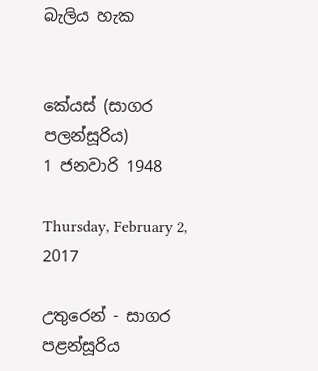බැලිය හැක


කේයස් (සාගර පලන්සූරිය)
1 ජනවාරි 1948

Thursday, February 2, 2017

උතුරෙන් - සාගර පළන්සූරිය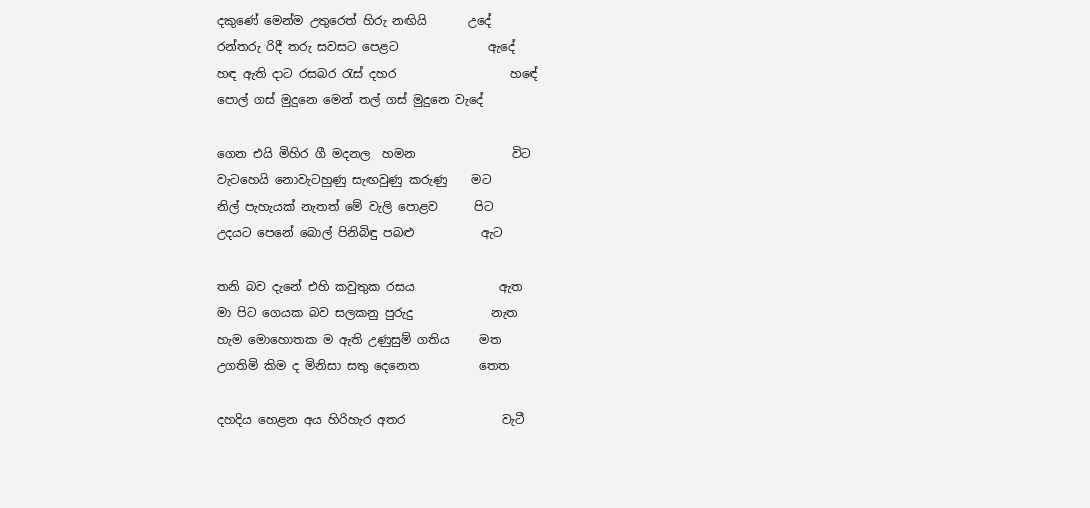දකුණේ මෙන්ම උතුරෙත් හිරු නඟියි       උදේ
රන්තරු රිදී තරු සවසට පෙළට               ඇදේ
හඳ ඇති දාට රසබර රැස් දහර                   හඳේ
පොල් ගස් මුදුනෙ මෙන් තල් ගස් මුදුනෙ වැදේ

ගෙන එයි මිහිර ගී මදනල  හමන                විට
වැටහෙයි නොවැටහුණු සැඟවුණු කරුණු    මට
නිල් පැහැයක් නැතත් මේ වැලි පොළව      පිට
උදයට පෙනේ බොල් පිනිබිඳු පබළු           ඇට

තනි බව දැනේ එහි කවුතුක රසය              ඇත
මා පිට ගෙයක බව සලකනු පුරුදු             නැත
හැම මොහොතක ම ඇති උණුසුම් ගතිය     මත
උගතිමි කිම ද මිනිසා සතු දෙනෙත          තෙත

දහදිය හෙළන අය හිරිහැර අතර                වැටී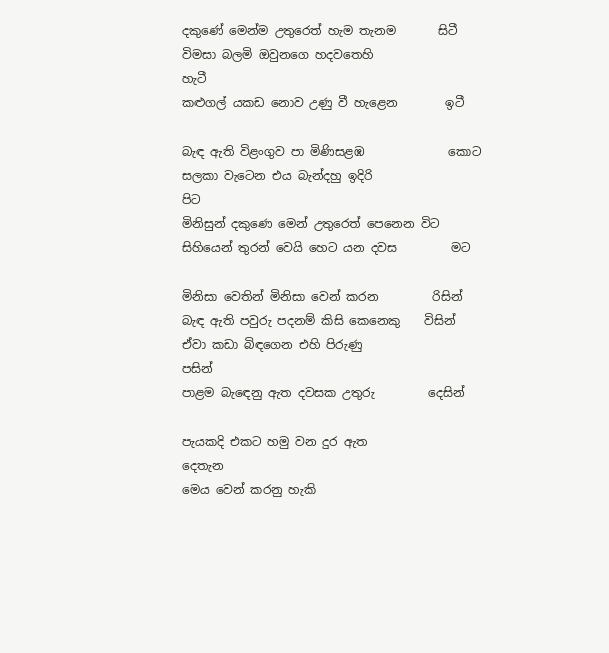දකුණේ මෙන්ම උතුරෙත් හැම තැනම       සිටී
විමසා බලමි ඔවුනගෙ හදවතෙහි               හැටී
කළුගල් යකඩ නොව උණු වී හැළෙන        ඉටී

බැඳ ඇති විළංගුව පා මිණිසළඹ              කොට
සලකා වැටෙන එය බැන්දහු ඉදිරි                පිට
මිනිසුන් දකුණෙ මෙන් උතුරෙත් පෙනෙන විට
සිහියෙන් තුරන් වෙයි හෙට යන දවස         මට

මිනිසා වෙතින් මිනිසා වෙන් කරන         රිසින්
බැඳ ඇති පවුරු පදනම් කිසි කෙනෙකු    විසින්
ඒවා කඩා බිඳගෙන එහි පිරුණු               පසින්
පාළම බැඳෙනු ඇත දවසක උතුරු         දෙසින්

පැයකදි එකට හමු වන දුර ඇත                දෙතැන
මෙය වෙන් කරනු හැකි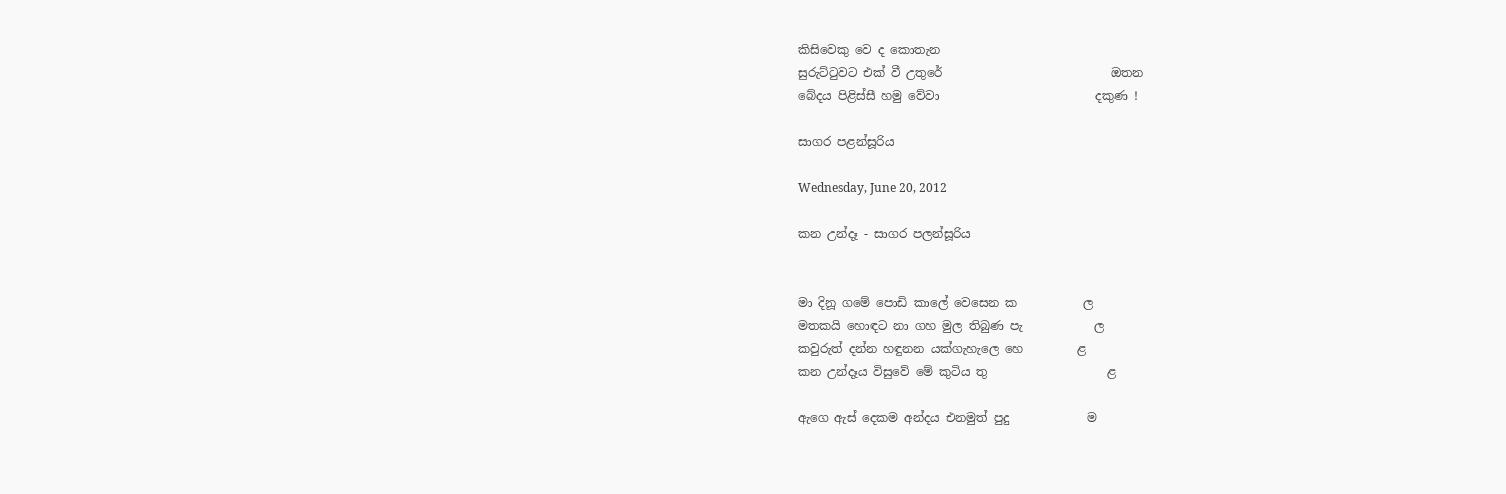කිසිවෙකු වෙ ද කොතැන
සුරුට්ටුවට එක් වී උතුරේ                            ඔතන
බේදය පිළිස්සී හමු වේවා                          දකුණ !

සාගර පළන්සූරිය

Wednesday, June 20, 2012

කන උන්දෑ - සාගර පලන්සූරිය


මා දිනූ ගමේ පොඩි කාලේ වෙසෙන ක           ල
මතකයි හොඳට නා ගහ මුල තිබුණ පැ            ල
කවුරුත් දන්න හඳුනන යක්ගැහැලෙ හෙ         ළ
කන උන්දෑය විසුවේ මේ කුටිය තු                    ළ

ඇගෙ ඇස් දෙකම අන්දය එනමුත් පුදු             ම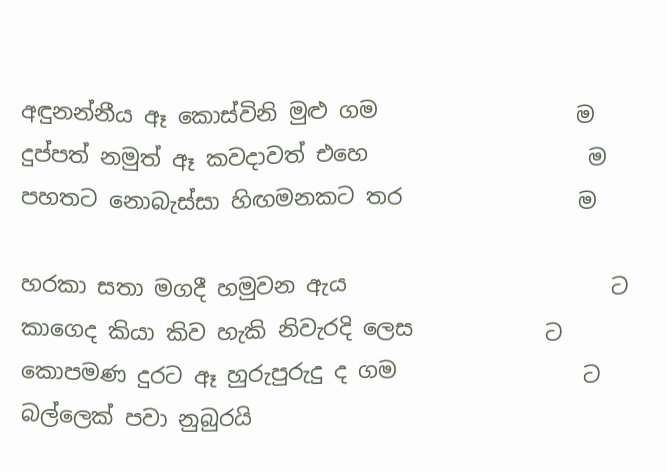අඳුනන්නීය ඈ කොස්විනි මුළු ගම                  ම
දුප්පත් නමුත් ඈ කවදාවත් එහෙ                    ම
පහතට නොබැස්සා හිඟමනකට තර                ම

හරකා සතා මගදී හමුවන ඇය                        ට
කාගෙද කියා කිව හැකි නිවැරදි ලෙස            ට
කොපමණ දුරට ඈ හුරුපුරුදු ද ගම                 ට
බල්ලෙක් පවා නුබුරයි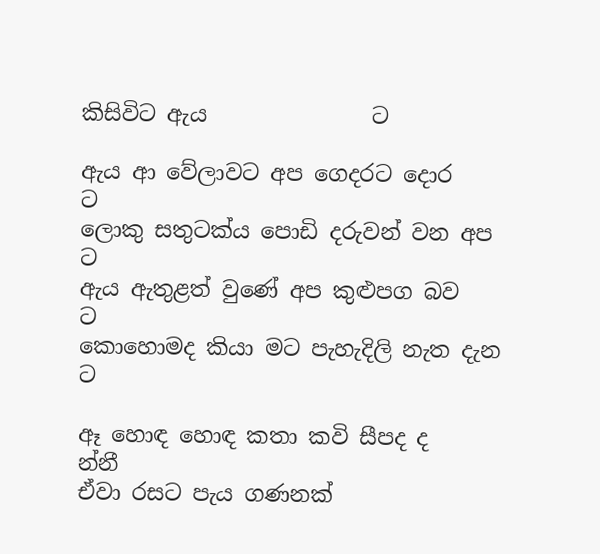කිසිවිට ඇය               ට

ඇය ආ වේලාවට අ‍ප ගෙදරට දොර                ට
ලොකු සතුටක්ය පොඩි දරුවන් වන අප         ට
ඇය ඇතුළත් වුණේ අප කුළුපග බව              ට
කොහොමද කියා මට පැහැදිලි නැත දැන       ට

ඈ හොඳ හොඳ කතා කවි සීපද ද                න්නී
ඒවා රසට පැය ගණනක්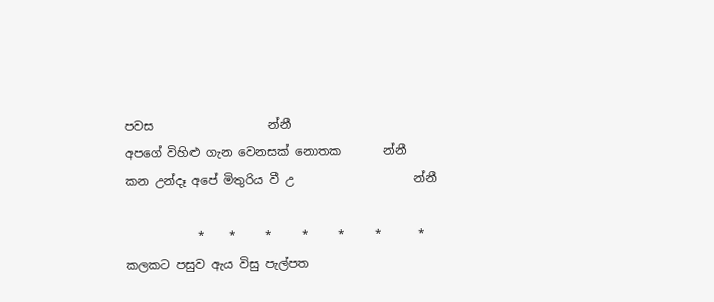පවස                   න්නී
අපගේ විහිළු ගැන වෙනසක් නොතක       න්නී
කන උන්දෑ අපේ මිතුරිය වී උ                    න්නී

            *    *     *     *     *     *      *
කලකට පසුව ඇය විසු පැල්පත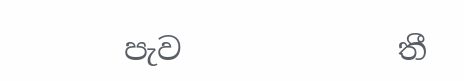පැව              තී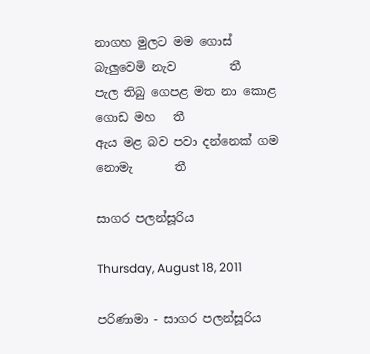නාගහ මුලට මම ගොස් බැලුවෙමි නැව         තී
පැල තිබු ගෙපළ මත නා කොළ ගොඩ මහ   තී
ඇය මළ බව පවා දන්නෙක් ගම නොමැ       තී

සාගර පලන්සූරිය

Thursday, August 18, 2011

පරිණාමා - සාගර පලන්සූරිය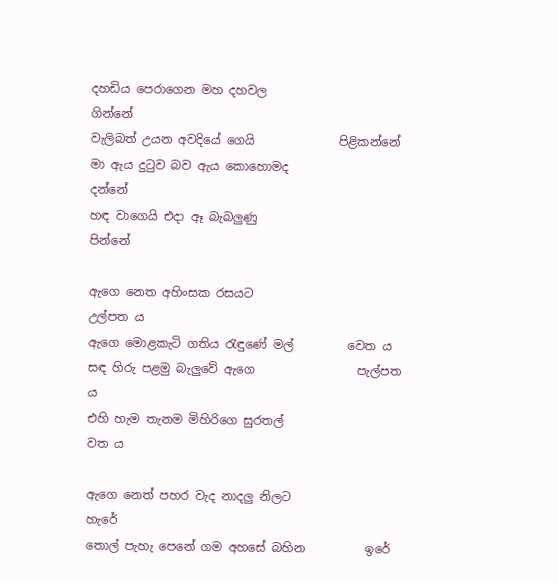දහඩිය පෙරාගෙන මහ දහවල                    ගින්නේ
වැලිබත් උයන අවදියේ ගෙයි              පිළිකන්නේ
මා ඇය දුටුව බව ඇය කොහොමද              දන්නේ
හඳ වාගෙයි එදා ඈ බැබලුණු                     පින්නේ

ඇගෙ නෙත අහිංසක රසයට                   උල්පත ය
ඇගෙ මොළකැටි ගතිය රැඳුණේ මල්         වෙත ය
සඳ හිරු පළමු බැලුවේ ඇගෙ                 පැල්පත ය
එහි හැම තැනම මිහිරිගෙ සුරතල්                 වත ය

ඇගෙ නෙත් පහර වැද නාදලු නිලට              හැරේ
තොල් පැහැ පෙනේ ගම අහසේ බහින          ඉරේ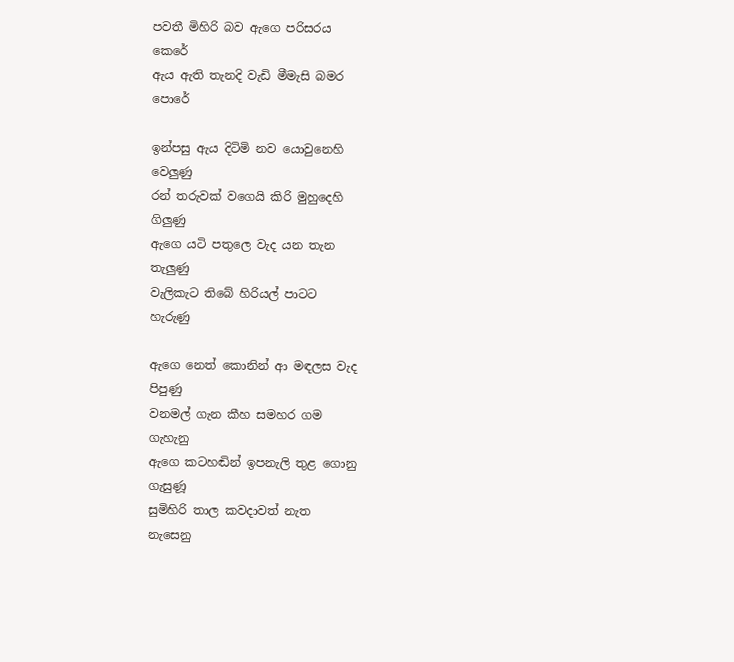පවතී මිහිරි බව ඇගෙ පරිසරය                    කෙරේ
ඇය ඇති තැනදි වැඩි මීමැසි බමර              පොරේ

ඉන්පසු ඇය දිටිමි නව යොවුනෙහි            වෙලුණු
රන් තරුවක් වගෙයි කිරි මුහුදෙහි                ගිලුණු
ඇගෙ යටි පතුලෙ වැද යන තැන                 තැලුණු
වැලිකැට තිබේ හිරියල් පාටට                    හැරුණු

ඇගෙ නෙත් කොනින් ආ මඳලස වැද           පිපුණු
වනමල් ගැන කීහ සමහර ගම                    ගැහැනු
ඇගෙ කටහඬින් ඉපනැලි තුළ ගොනු          ගැසුණූ
සුමිහිරි තාල කවදාවත් නැත                     නැසෙනු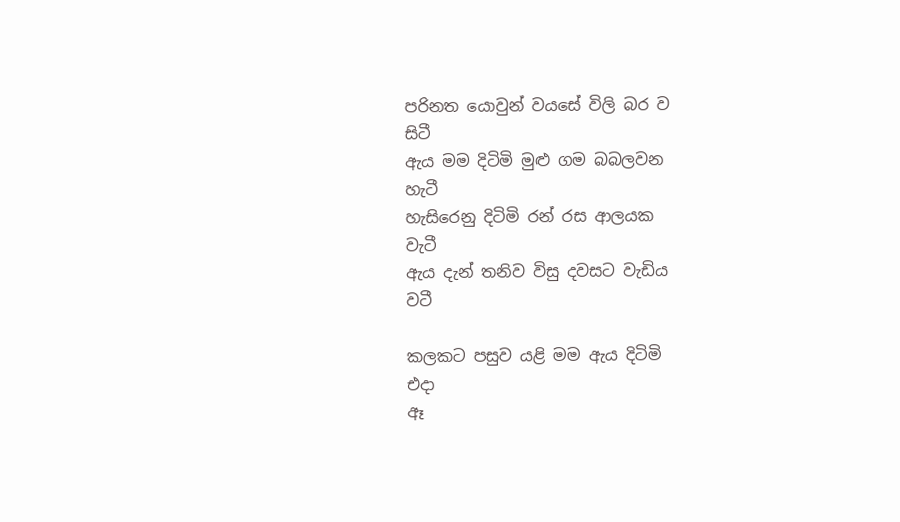පරිනත යොවුන් වයසේ විලි බර ව                   සිටී
ඇය මම දිටිමි මුළු ගම බබලවන                     හැටී
හැසිරෙනු දිටිමි රන් රස ආලයක                     වැටී
ඇය දැන් තනිව විසු දවසට වැඩිය                     වටී

කලකට පසුව යළි මම ඇය දිටිමි                      එදා
ඈ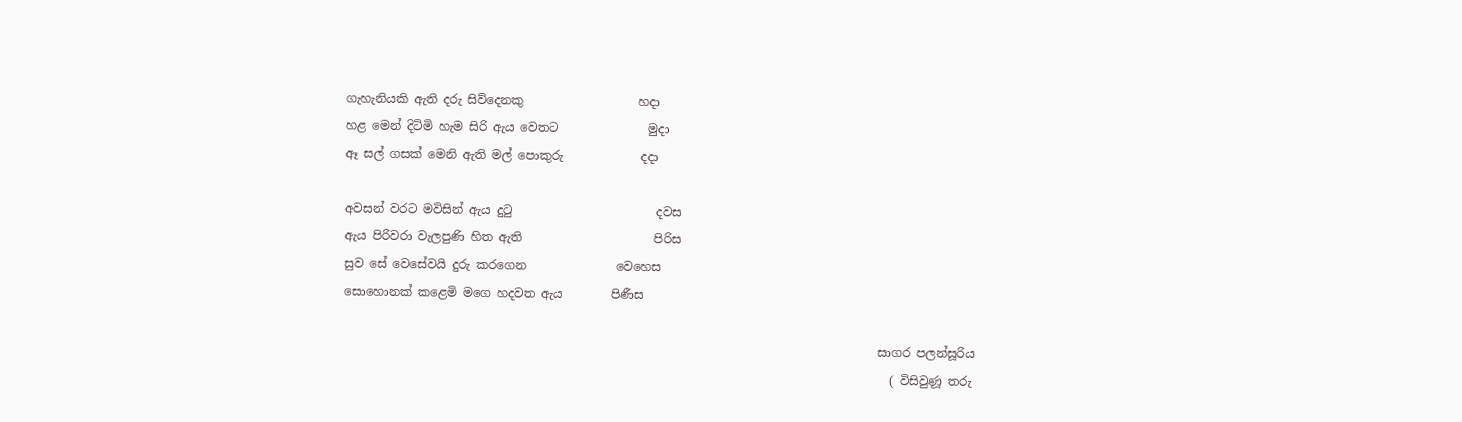ගැහැනියකි ඇති දරු සිව්දෙනකු                   හදා
හළ මෙන් දිටිමි හැම සිරි ඇය වෙතට               මුදා
ඈ සල් ගසක් මෙනි ඇති මල් පොකුරු             දදා

අවසන් වරට මවිසින් ඇය දුටු                        දවස
ඇය පිරිවරා වැලපුණි හිත ඇති                      පිරිස
සුව සේ වෙසේවයි දුරු කරගෙන               වෙහෙස
සොහොනක් කළෙමි මගෙ හදවත ඇය        පිණීස

                                                                                         සාගර පලන්සූරිය
                                                                                           ( විසිවුණූ තරු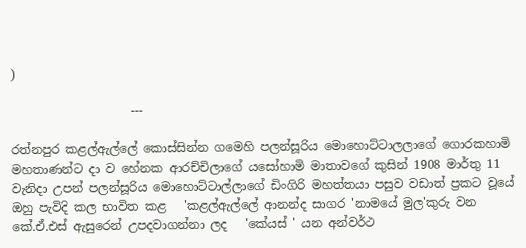)

                    ---

රත්නපුර කළල්ඇල්ලේ කොස්සින්න ගමෙහි පලන්සූරිය මොහොට්ටාලලාගේ ගොරකහාමි මහතාණන්ට දා ව හේනක ආරච්චිලාගේ යසෝහාමි මාතාවගේ කුසින් 1908 මාර්තු 11 වැනිදා උපන් පලන්සූරිය ‍මොහොට්ටාල්ලාගේ ඩිංගිරි මහත්තයා පසුව වඩාත් ප්‍රකට වූයේ ඔහු පැවිදි කල භාවිත කළ   'කළල්ඇල්ලේ ආනන්ද සාගර 'නාමයේ මුල'කුරු වන කේ.ඒ.එස් ඇසුරෙන් උපදවාගන්නා ලද   'කේයස් ' යන අන්වර්ථ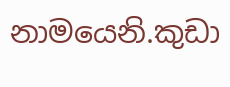නාමයෙනි.කුඩා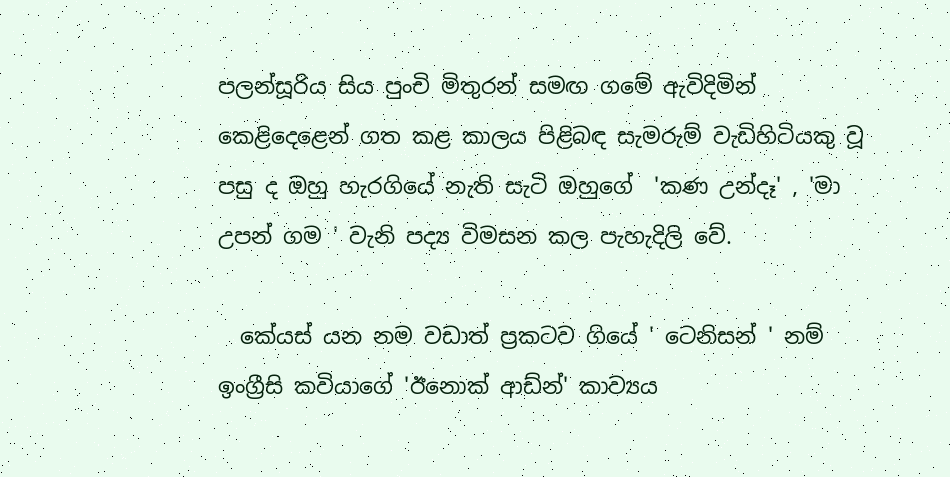පලන්සූරිය සිය පුංචි මිතුරන් සමඟ ගමේ ඇවිදිමින් කෙළිදෙළෙන් ගත කළ කාලය පිළිබඳ සැමරුම් වැඩිහිටියකු වූ පසු ද ඔහු හැරගියේ නැති සැටි ඔහුගේ  'කණ උන්දෑ' , 'මා උපන් ගම ' වැනි පද්‍ය විමසන කල පැහැදිලි වේ.

  කේයස් යන නම වඩාත් ප්‍රකටව ගියේ ' ටෙනිසන් ' නම් ඉංග්‍රීසි කවියාගේ 'ඊනොක් ආඩ්න්' කාව්‍යය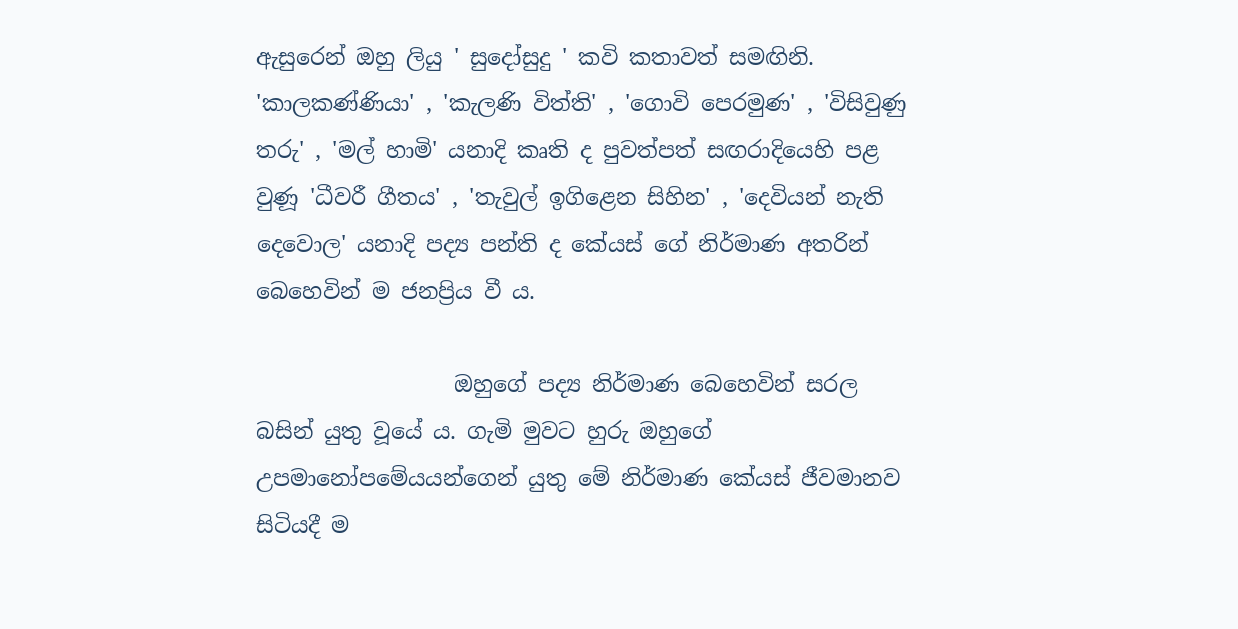ඇසුරෙන් ඔහු ලියු ' සුදෝසුදු ' කවි කතාවත් සමඟිනි. 'කාලකණ්ණියා' , 'කැලණි විත්ති' , 'ගොවි පෙරමුණ' , 'විසිවුණු තරු' , 'මල් හාමි' යනාදි කෘති ද පුවත්පත් සඟරාදියෙහි පළ වුණූ 'ධීවරී ගීතය' , 'තැවුල් ඉගිළෙන සිහින' , 'දෙවියන් නැති දෙවොල' යනාදි පද්‍ය පන්ති ද කේයස් ගේ නිර්මාණ අතරින් බෙහෙවින් ම ජනප්‍රිය වී ය.

                  ඔහුගේ පද්‍ය නිර්මාණ බෙහෙවින් සරල බසින් යුතු වූයේ ය. ගැමි මුවට හුරු ඔහුගේ උපමානෝපමේයයන්ගෙන් යුතු මේ නිර්මාණ කේයස් ජීවමානව සිටියදී ම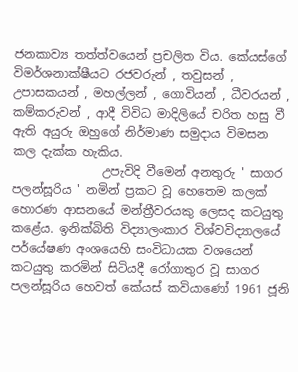ජනකාව්‍ය තත්ත්වයෙන් ප්‍රචලිත විය. කේයස්ගේ විමර්ශනාක්ෂීයට රජවරුන් , තවුසන් , උපාසකයන් , මහල්ලන් , ගොවියන් , ධීවරයන් , කම්කරුවන් , ආදී විවිධ මාදිලියේ චරිත හසු වී ඇති අයුරු ඔහුගේ නිර්මාණ සමුදාය විමසන කල දැක්ක හැකිය.
               උපැවිදි වීමෙන් අනතුරු ' සාගර පලන්සූරිය ' නමින් ප්‍රකට වූ හෙතෙම කලක් හොරණ ආසනයේ මන්ත්‍රීවරයකු ලෙසද කටයුතු කළේය. ඉනික්බිති විද්‍යාලංකාර විශ්වවිද්‍යාලයේ පර්යේෂණ අංශයෙහි සංවිධායක වශයෙන් කටයුතු කරමින් සිටියදී රෝගාතුර වූ සාගර පලන්සූරිය හෙවත් කේයස් කවියාණෝ 1961 ජූනි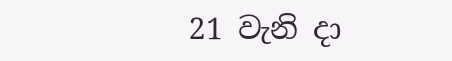21 වැනි දා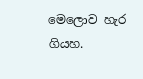මෙලොව හැර ගියහ.